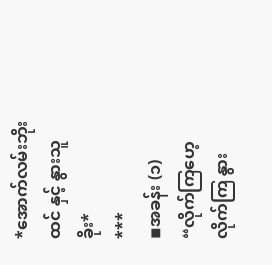*အောက်လမ်းဘိုးထင် နှင့် နွားသူခိုး*
***
◾အခန်း (၁)
“လိုက်ကြဟေ့ လိုက်ကြ နွား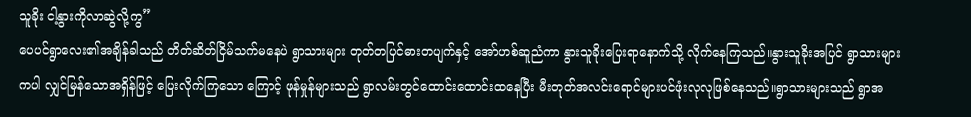သူခိုး ငါ့နွားကိုလာဆွဲလို့ကွ”
ပေပင်ရွာလေး၏အချိန်ခါသည် တိတ်ဆိတ်ငြိမ်သက်မနေပဲ ရွာသားများ တုတ်တပြင်ဓားတပျက်နှင့် အော်ဟစ်ဆူညံကာ နွားသူခိုးပြေးရာနောက်သို့ လိုက်နေကြသည်။နွားသူခိုးအပြင် ရွာသားများကပါ လျှင်မြန်သောအရှိန်ဖြင့် ပြေးလိုက်ကြသော ကြောင့် ဖုန်မှုန်များသည် ရွာလမ်းတွင်ထောင်းထောင်းထနေပြီး မီးတုတ်အလင်းရောင်များပင်ဖုံးလုလုဖြစ်နေသည်။ရွာသားများသည် ရွာအ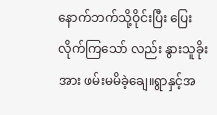နောက်ဘက်သို့ဝိုင်းပြီး ပြေးလိုက်ကြသော် လည်း နွားသူခိုးအား ဖမ်းမမိခဲ့ချေ။ရွာနှင့်အ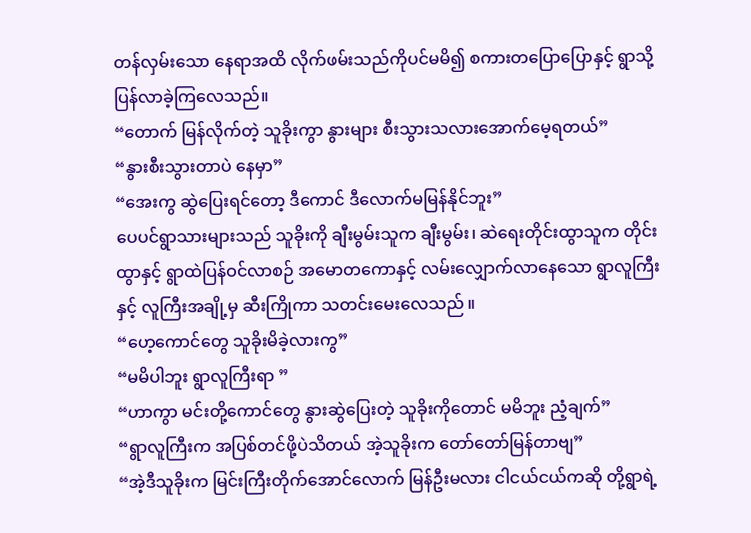တန်လှမ်းသော နေရာအထိ လိုက်ဖမ်းသည်ကိုပင်မမိ၍ စကားတပြောပြောနှင့် ရွာသို့ပြန်လာခဲ့ကြလေသည်။
“တောက် မြန်လိုက်တဲ့ သူခိုးကွာ နွားများ စီးသွားသလားအောက်မေ့ရတယ်”
“နွားစီးသွားတာပဲ နေမှာ”
“အေးကွ ဆွဲပြေးရင်တော့ ဒီကောင် ဒီလောက်မမြန်နိုင်ဘူး”
ပေပင်ရွာသားများသည် သူခိုးကို ချီးမွမ်းသူက ချီးမွမ်း၊ ဆဲရေးတိုင်းထွာသူက တိုင်းထွာနှင့် ရွာထဲပြန်ဝင်လာစဉ် အမောတကောနှင့် လမ်းလျှောက်လာနေသော ရွာလူကြီးနှင့် လူကြီးအချို့မှ ဆီးကြိုကာ သတင်းမေးလေသည် ။
“ဟေ့ကောင်တွေ သူခိုးမိခဲ့လားကွ”
“မမိပါဘူး ရွာလူကြီးရာ ”
“ဟာကွာ မင်းတို့ကောင်တွေ နွားဆွဲပြေးတဲ့ သူခိုးကိုတောင် မမိဘူး ညံ့ချက်”
“ရွာလူကြီးက အပြစ်တင်ဖို့ပဲသိတယ် အဲ့သူခိုးက တော်တော်မြန်တာဗျ”
“အဲ့ဒီသူခိုးက မြင်းကြီးတိုက်အောင်လောက် မြန်ဦးမလား ငါငယ်ငယ်ကဆို တို့ရွာရဲ့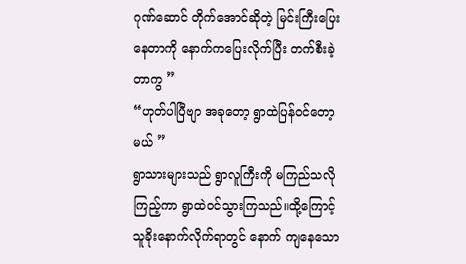ဂုဏ်ဆောင် တိုက်အောင်ဆိုတဲ့ မြင်းကြီးပြေးနေတာကို နောက်ကပြေးလိုက်ပြီး တက်စီးခဲ့တာကွ ”
“ဟုတ်ပါပြီဗျာ အခုတော့ ရွာထဲပြန်ဝင်တော့မယ် ”
ရွာသားများသည် ရွာလူကြီးကို မကြည်သလိုကြည့်ကာ ရွာထဲဝင်သွားကြသည်။ထို့ကြောင့် သူခိုးနောက်လိုက်ရာတွင် နောက် ကျနေသော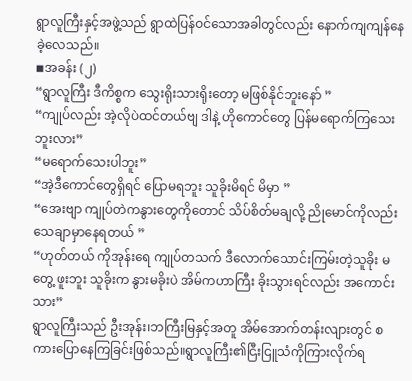ရွာလူကြီးနှင့်အဖွဲ့သည် ရွာထဲပြန်ဝင်သောအခါတွင်လည်း နောက်ကျကျန်နေခဲ့လေသည်။
◾အခန်း (၂)
“ရွာလူကြီး ဒီကိစ္စက သွေးရိုးသားရိုးတော့ မဖြစ်နိုင်ဘူးနော် ”
“ကျုပ်လည်း အဲ့လိုပဲထင်တယ်ဗျ ဒါနဲ့ ဟိုကောင်တွေ ပြန်မရောက်ကြသေးဘူးလား”
“မရောက်သေးပါဘူး”
“အဲ့ဒီကောင်တွေရှိရင် ပြောမရဘူး သူခိုးမိရင် မိမှာ ”
“အေးဗျာ ကျုပ်တဲကနွားတွေကိုတောင် သိပ်စိတ်မချလို့ ညိုမောင်ကိုလည်း သေချာမှာနေရတယ် ”
“ဟုတ်တယ် ကိုအုန်းရေ ကျုပ်တသက် ဒီလောက်သောင်းကြမ်းတဲ့သူခိုး မတွေ့ ဖူးဘူး သူခိုးက နွားမခိုးပဲ အိမ်ကဟာကြီး ခိုးသွားရင်လည်း အကောင်းသား”
ရွာလူကြီးသည် ဦးအုန်း၊ဘကြီးမြနှင့်အတူ အိမ်အောက်တန်းလျားတွင် စကားပြောနေကြခြင်းဖြစ်သည်။ရွာလူကြီး၏ငြီးငြူသံကိုကြားလိုက်ရ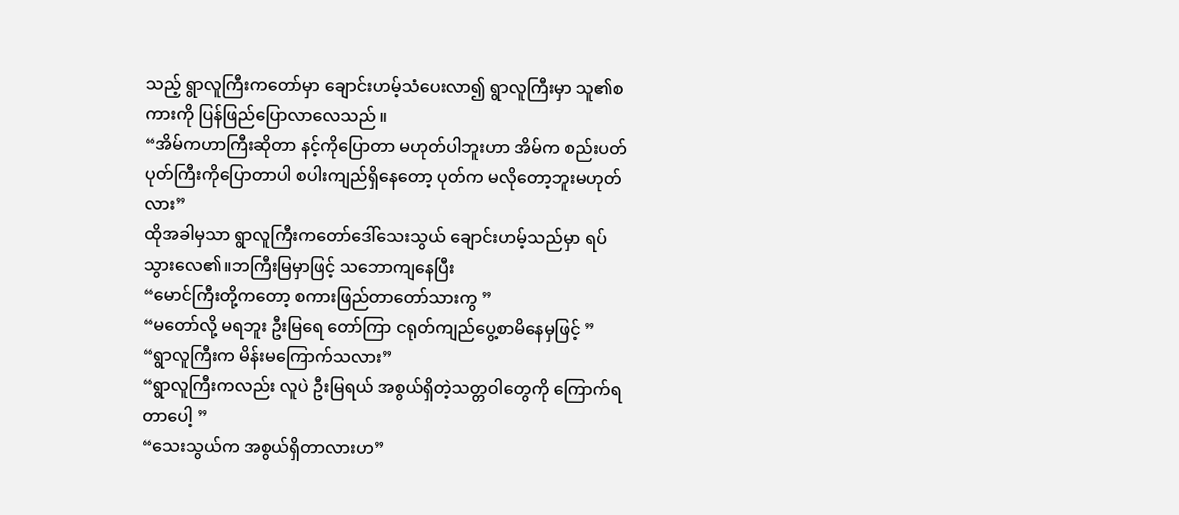သည့် ရွာလူကြီးကတော်မှာ ချောင်းဟမ့်သံပေးလာ၍ ရွာလူကြီးမှာ သူ၏စကားကို ပြန်ဖြည်ပြောလာလေသည် ။
“အိမ်ကဟာကြီးဆိုတာ နင့်ကိုပြောတာ မဟုတ်ပါဘူးဟာ အိမ်က စည်းပတ်ပုတ်ကြီးကိုပြောတာပါ စပါးကျည်ရှိနေတော့ ပုတ်က မလိုတော့ဘူးမဟုတ်လား”
ထိုအခါမှသာ ရွာလူကြီးကတော်ဒေါ်သေးသွယ် ချောင်းဟမ့်သည်မှာ ရပ်သွားလေ၏။ဘကြီးမြမှာဖြင့် သဘောကျနေပြီး
“မောင်ကြီးတို့ကတော့ စကားဖြည်တာတော်သားကွ ”
“မတော်လို့ မရဘူး ဦးမြရေ တော်ကြာ ငရုတ်ကျည်ပွေ့စာမိနေမှဖြင့် ”
“ရွာလူကြီးက မိန်းမကြောက်သလား”
“ရွာလူကြီးကလည်း လူပဲ ဦးမြရယ် အစွယ်ရှိတဲ့သတ္တဝါတွေကို ကြောက်ရတာပေါ့ ”
“သေးသွယ်က အစွယ်ရှိတာလားဟ”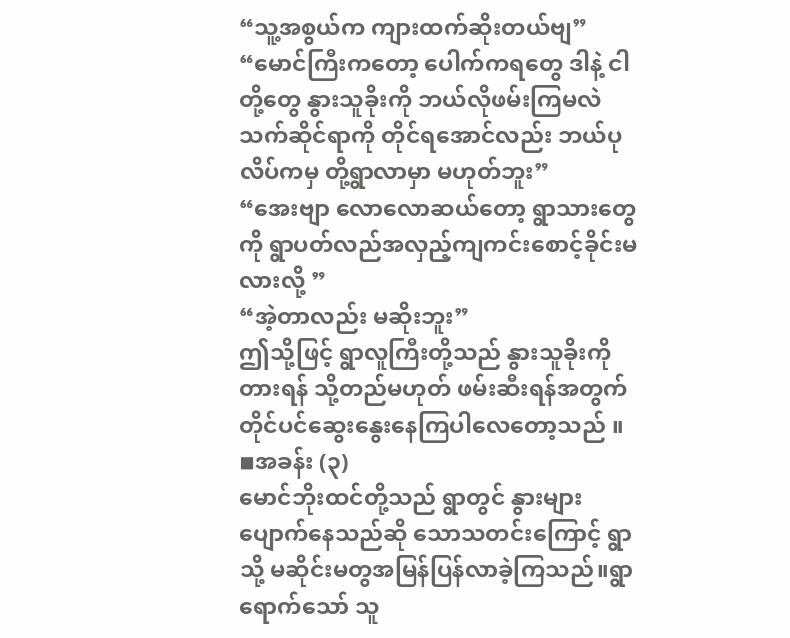“သူ့အစွယ်က ကျားထက်ဆိုးတယ်ဗျ”
“မောင်ကြီးကတော့ ပေါက်ကရတွေ ဒါနဲ့ ငါတို့တွေ နွားသူခိုးကို ဘယ်လိုဖမ်းကြမလဲ သက်ဆိုင်ရာကို တိုင်ရအောင်လည်း ဘယ်ပုလိပ်ကမှ တို့ရွာလာမှာ မဟုတ်ဘူး”
“အေးဗျာ လောလောဆယ်တော့ ရွာသားတွေကို ရွာပတ်လည်အလှည့်ကျကင်းစောင့်ခိုင်းမလားလို့ ”
“အဲ့တာလည်း မဆိုးဘူး”
ဤသို့ဖြင့် ရွာလူကြီးတို့သည် နွားသူခိုးကိုတားရန် သို့တည်မဟုတ် ဖမ်းဆီးရန်အတွက် တိုင်ပင်ဆွေးနွေးနေကြပါလေတော့သည် ။
◾အခန်း (၃)
မောင်ဘိုးထင်တို့သည် ရွာတွင် နွားများပျောက်နေသည်ဆို သောသတင်းကြောင့် ရွာသို့ မဆိုင်းမတွအမြန်ပြန်လာခဲ့ကြသည်။ရွာရောက်သော် သူ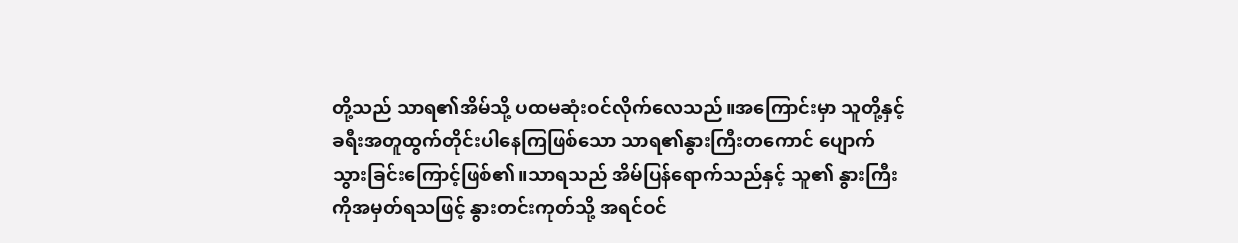တို့သည် သာရ၏အိမ်သို့ ပထမဆုံးဝင်လိုက်လေသည်။အကြောင်းမှာ သူတို့နှင့် ခရီးအတူထွက်တိုင်းပါနေကြဖြစ်သော သာရ၏နွားကြီးတကောင် ပျောက်သွားခြင်းကြောင့်ဖြစ်၏။သာရသည် အိမ်ပြန်ရောက်သည်နှင့် သူ၏ နွားကြီးကိုအမှတ်ရသဖြင့် နွားတင်းကုတ်သို့ အရင်ဝင်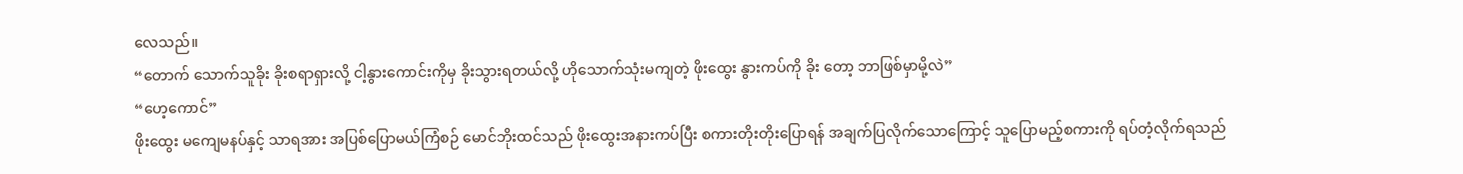လေသည်။
“တောက် သောက်သူခိုး ခိုးစရာရှားလို့ ငါ့နွားကောင်းကိုမှ ခိုးသွားရတယ်လို့ ဟိုသောက်သုံးမကျတဲ့ ဖိုးထွေး နွားကပ်ကို ခိုး တော့ ဘာဖြစ်မှာမို့လဲ”
“ဟေ့ကောင်”
ဖိုးထွေး မကျေမနပ်နှင့် သာရအား အပြစ်ပြောမယ်ကြံစဉ် မောင်ဘိုးထင်သည် ဖိုးထွေးအနားကပ်ပြီး စကားတိုးတိုးပြောရန် အချက်ပြလိုက်သောကြောင့် သူပြောမည့်စကားကို ရပ်တံ့လိုက်ရသည်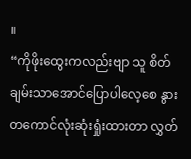။
“ကိုဖိုးထွေးကလည်းဗျာ သူ စိတ်ချမ်းသာအောင်ပြောပါလေ့စေ နွားတကောင်လုံးဆုံးရှုံးထားတာ လွှတ်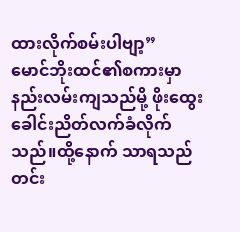ထားလိုက်စမ်းပါဗျာ့”
မောင်ဘိုးထင်၏စကားမှာ နည်းလမ်းကျသည်မို့ ဖိုးထွေး ခေါင်းညိတ်လက်ခံလိုက်သည်။ထို့နောက် သာရသည် တင်း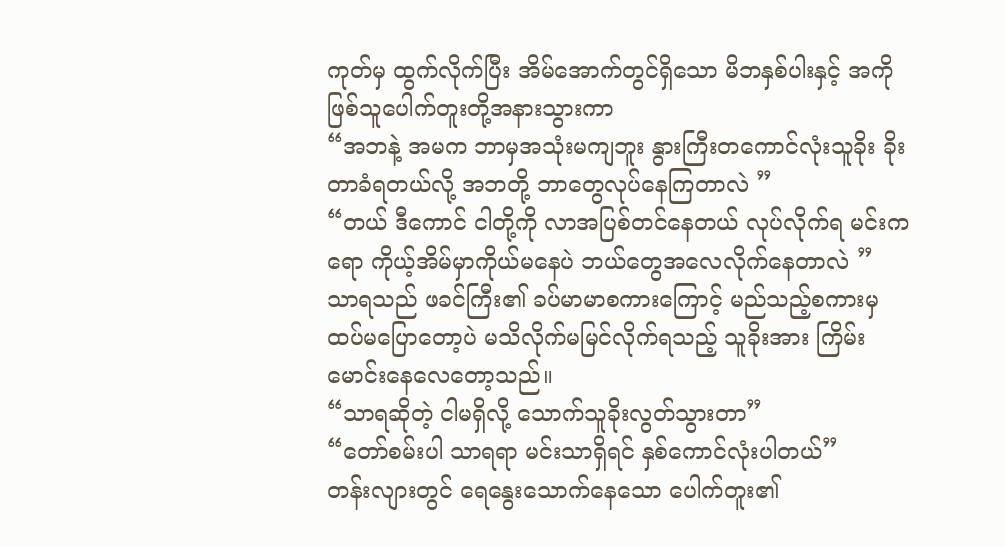ကုတ်မှ ထွက်လိုက်ပြီး အိမ်အောက်တွင်ရှိသော မိဘနှစ်ပါးနှင့် အကိုဖြစ်သူပေါက်တူးတို့အနားသွားကာ
“အဘနဲ့ အမက ဘာမှအသုံးမကျဘူး နွားကြီးတကောင်လုံးသူခိုး ခိုးတာခံရတယ်လို့ အဘတို့ ဘာတွေလုပ်နေကြတာလဲ ”
“တယ် ဒီကောင် ငါတို့ကို လာအပြစ်တင်နေတယ် လုပ်လိုက်ရ မင်းကရော ကိုယ့်အိမ်မှာကိုယ်မနေပဲ ဘယ်တွေအလေလိုက်နေတာလဲ ”
သာရသည် ဖခင်ကြီး၏ ခပ်မာမာစကားကြောင့် မည်သည့်စကားမှထပ်မပြောတော့ပဲ မသိလိုက်မမြင်လိုက်ရသည့် သူခိုးအား ကြိမ်းမောင်းနေလေတော့သည်။
“သာရဆိုတဲ့ ငါမရှိလို့ သောက်သူခိုးလွတ်သွားတာ”
“တော်စမ်းပါ သာရရာ မင်းသာရှိရင် နှစ်ကောင်လုံးပါတယ်”
တန်းလျားတွင် ရေနွေးသောက်နေသော ပေါက်တူး၏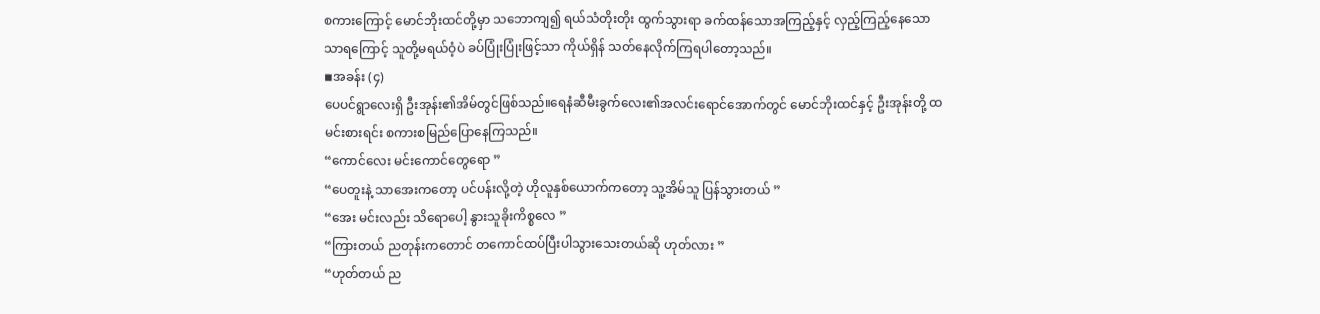စကားကြောင့် မောင်ဘိုးထင်တို့မှာ သဘောကျ၍ ရယ်သံတိုးတိုး ထွက်သွားရာ ခက်ထန်သောအကြည့်နှင့် လှည့်ကြည့်နေသော သာရကြောင့် သူတို့မရယ်ဝံ့ပဲ ခပ်ပြုံးပြုံးဖြင့်သာ ကိုယ်ရှိန် သတ်နေလိုက်ကြရပါတော့သည်။
◾အခန်း (၄)
ပေပင်ရွာလေးရှိ ဦးအုန်း၏အိမ်တွင်ဖြစ်သည်။ရေနံဆီမီးခွက်လေး၏အလင်းရောင်အောက်တွင် မောင်ဘိုးထင်နှင့် ဦးအုန်းတို့ ထမင်းစားရင်း စကားစမြည်ပြောနေကြသည်။
“ကောင်လေး မင်းကောင်တွေရော ”
“ပေတူးနဲ့ သာအေးကတော့ ပင်ပန်းလို့တဲ့ ဟိုလူနှစ်ယောက်ကတော့ သူ့အိမ်သူ ပြန်သွားတယ် ”
“အေး မင်းလည်း သိရောပေါ့ နွားသူခိုးကိစ္စလေ ”
“ကြားတယ် ညတုန်းကတောင် တကောင်ထပ်ပြီးပါသွားသေးတယ်ဆို ဟုတ်လား ”
“ဟုတ်တယ် ည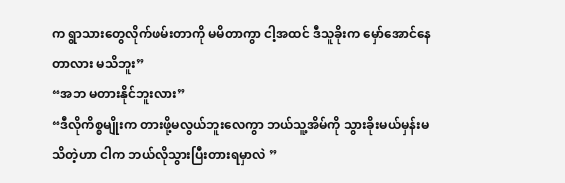က ရွာသားတွေလိုက်ဖမ်းတာကို မမိတာကွာ ငါ့အထင် ဒီသူခိုးက မှော်အောင်နေတာလား မသိဘူး”
“အဘ မတားနိုင်ဘူးလား”
“ဒီလိုကိစ္စမျိုးက တားဖို့မလွယ်ဘူးလေကွာ ဘယ်သူ့အိမ်ကို သွားခိုးမယ်မှန်းမသိတဲ့ဟာ ငါက ဘယ်လိုသွားပြီးတားရမှာလဲ ”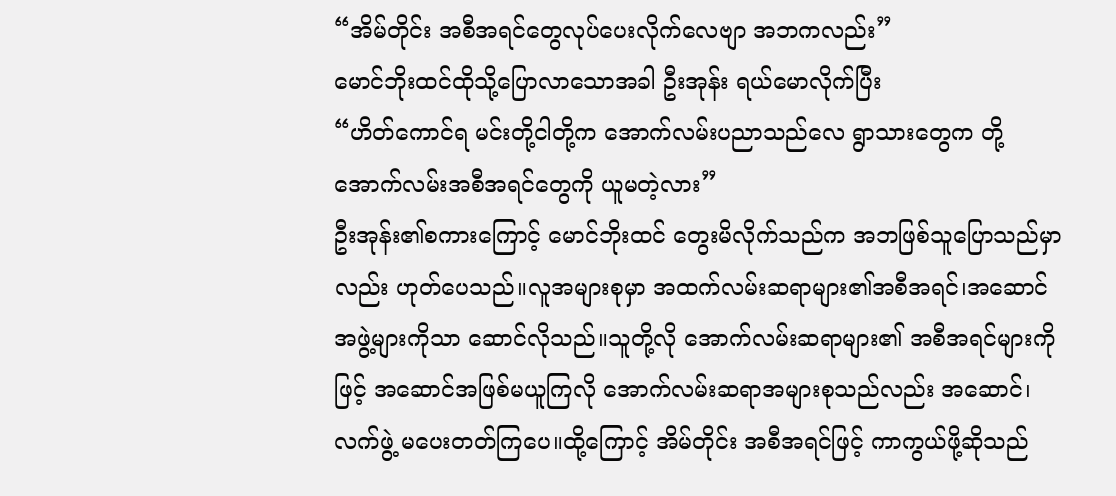“အိမ်တိုင်း အစီအရင်တွေလုပ်ပေးလိုက်လေဗျာ အဘကလည်း”
မောင်ဘိုးထင်ထိုသို့ပြောလာသောအခါ ဦးအုန်း ရယ်မောလိုက်ပြီး
“ဟိတ်ကောင်ရ မင်းတို့ငါတို့က အောက်လမ်းပညာသည်လေ ရွာသားတွေက တို့အောက်လမ်းအစီအရင်တွေကို ယူမတဲ့လား”
ဦးအုန်း၏စကားကြောင့် မောင်ဘိုးထင် တွေးမိလိုက်သည်က အဘဖြစ်သူပြောသည်မှာလည်း ဟုတ်ပေသည်။လူအများစုမှာ အထက်လမ်းဆရာများ၏အစီအရင်၊အဆောင်အဖွဲ့များကိုသာ ဆောင်လိုသည်။သူတို့လို အောက်လမ်းဆရာများ၏ အစီအရင်များကိုဖြင့် အဆောင်အဖြစ်မယူကြလို အောက်လမ်းဆရာအများစုသည်လည်း အဆောင်၊လက်ဖွဲ့ မပေးတတ်ကြပေ။ထို့ကြောင့် အိမ်တိုင်း အစီအရင်ဖြင့် ကာကွယ်ဖို့ဆိုသည်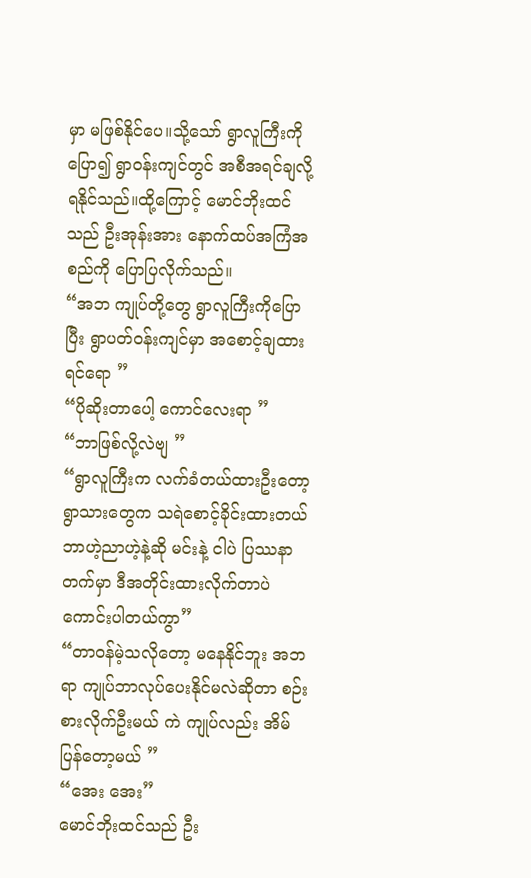မှာ မဖြစ်နိုင်ပေ။သို့သော် ရွာလူကြီးကိုပြော၍ ရွာဝန်းကျင်တွင် အစီအရင်ချလို့ရနိုင်သည်။ထို့ကြောင့် မောင်ဘိုးထင်သည် ဦးအုန်းအား နောက်ထပ်အကြံအစည်ကို ပြောပြလိုက်သည်။
“အဘ ကျုပ်တို့တွေ ရွာလူကြီးကိုပြောပြီး ရွာပတ်ဝန်းကျင်မှာ အစောင့်ချထားရင်ရော ”
“ပိုဆိုးတာပေါ့ ကောင်လေးရာ ”
“ဘာဖြစ်လို့လဲဗျ ”
“ရွာလူကြီးက လက်ခံတယ်ထားဦးတော့ ရွာသားတွေက သရဲစောင့်ခိုင်းထားတယ် ဘာဟဲ့ညာဟဲ့နဲ့ဆို မင်းနဲ့ ငါပဲ ပြဿနာ တက်မှာ ဒီအတိုင်းထားလိုက်တာပဲ ကောင်းပါတယ်ကွာ”
“တာဝန်မဲ့သလိုတော့ မနေနိုင်ဘူး အဘရာ ကျုပ်ဘာလုပ်ပေးနိုင်မလဲဆိုတာ စဉ်းစားလိုက်ဦးမယ် ကဲ ကျုပ်လည်း အိမ်ပြန်တော့မယ် ”
“အေး အေး”
မောင်ဘိုးထင်သည် ဦး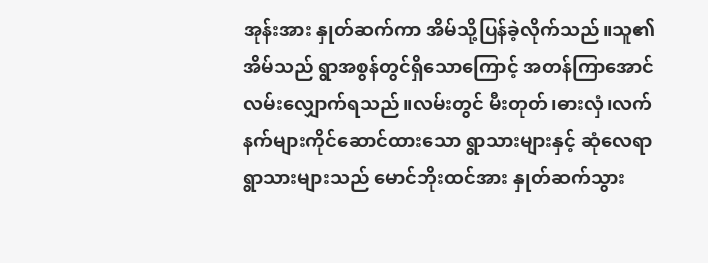အုန်းအား နှုတ်ဆက်ကာ အိမ်သို့ပြန်ခဲ့လိုက်သည်။သူ၏အိမ်သည် ရွာအစွန်တွင်ရှိသောကြောင့် အတန်ကြာအောင် လမ်းလျှောက်ရသည်။လမ်းတွင် မီးတုတ်၊ဓားလှံ၊လက်နက်များကိုင်ဆောင်ထားသော ရွာသားများနှင့် ဆုံလေရာ ရွာသားများသည် မောင်ဘိုးထင်အား နှုတ်ဆက်သွား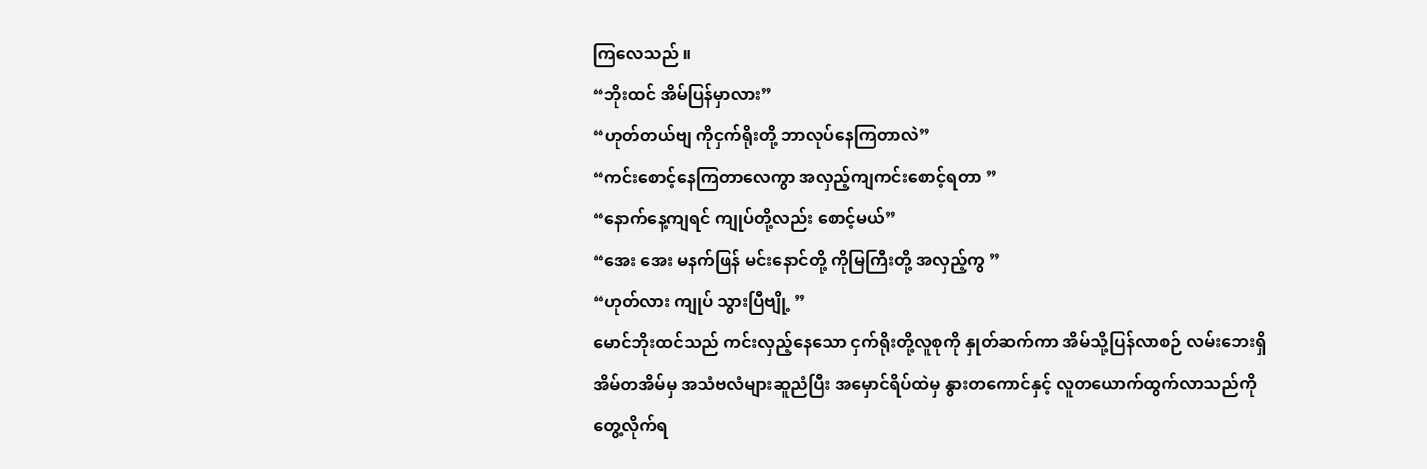ကြလေသည် ။
“ဘိုးထင် အိမ်ပြန်မှာလား”
“ဟုတ်တယ်ဗျ ကိုငှက်ရိုးတို့ ဘာလုပ်နေကြတာလဲ”
“ကင်းစောင့်နေကြတာလေကွာ အလှည့်ကျကင်းစောင့်ရတာ ”
“နောက်နေ့ကျရင် ကျုပ်တို့လည်း စောင့်မယ်”
“အေး အေး မနက်ဖြန် မင်းနောင်တို့ ကိုမြကြီးတို့ အလှည့်ကွ ”
“ဟုတ်လား ကျုပ် သွားပြီဗျို့ ”
မောင်ဘိုးထင်သည် ကင်းလှည့်နေသော ငှက်ရိုးတို့လူစုကို နှုတ်ဆက်ကာ အိမ်သို့ပြန်လာစဉ် လမ်းဘေးရှိ အိမ်တအိမ်မှ အသံဗလံများဆူညံပြီး အမှောင်ရိပ်ထဲမှ နွားတကောင်နှင့် လူတယောက်ထွက်လာသည်ကို တွေ့လိုက်ရ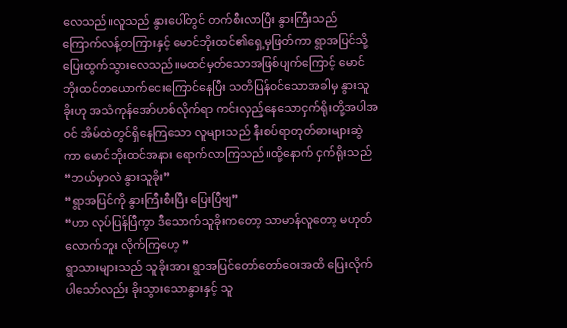လေသည်။လူသည် နွားပေါ်တွင် တက်စီးလာပြီး နွားကြီးသည် ကြောက်လန့်တကြားနှင့် မောင်ဘိုးထင်၏ရှေ့မှဖြတ်ကာ ရွာအပြင်သို့ပြေးထွက်သွားလေသည်။မထင်မှတ်သောအဖြစ်ပျက်ကြောင့် မောင်ဘိုးထင်တယောက်ငေးကြောင်နေပြီး သတိပြန်၀င်သောအခါမှ နွားသူခိုးဟု အသံကုန်အော်ဟစ်လိုက်ရာ ကင်းလှည့်နေသောငှက်ရိုးတို့အပါအ၀င် အိမ်ထဲတွင်ရှိနေကြသော လူများသည် နီးစပ်ရာတုတ်ဓားများဆွဲကာ မောင်ဘိုးထင်အနား ရောက်လာကြသည်။ထို့နောက် ငှက်ရိုးသည်
“ဘယ်မှာလဲ နွားသူခိုး”
“ရွာအပြင်ကို နွားကြီးစီးပြီး ပြေးပြီဗျ”
“ဟာ လုပ်ပြန်ပြီကွာ ဒီသောက်သူခိုးကတော့ သာမာန်လူတော့ မဟုတ်လောက်ဘူး လိုက်ကြဟေ့ ”
ရွာသားများသည် သူခိုးအား ရွာအပြင်တော်တော်ဝေးအထိ ပြေးလိုက်ပါသော်လည်း ခိုးသွားသောနွားနှင့် သူ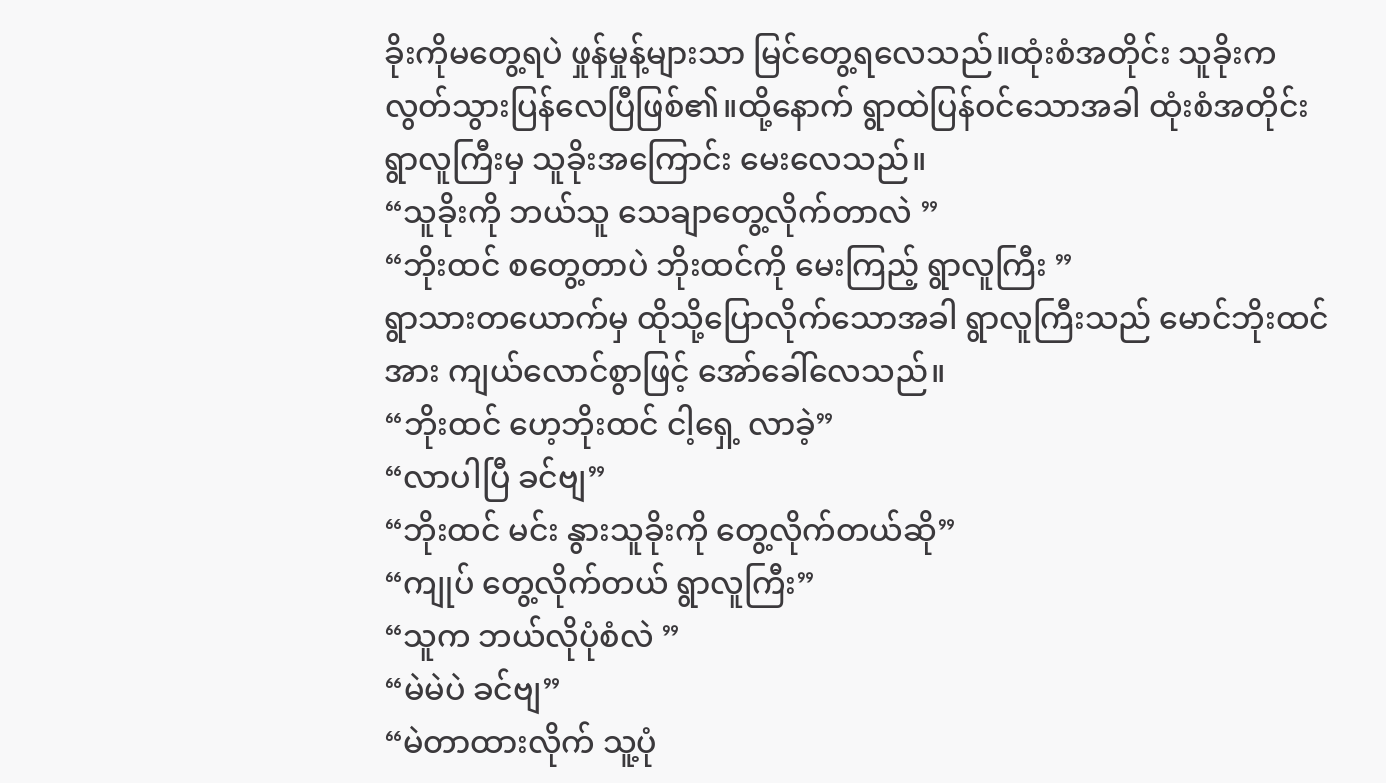ခိုးကိုမတွေ့ရပဲ ဖှုန်မှုန့်များသာ မြင်တွေ့ရလေသည်။ထုံးစံအတိုင်း သူခိုးကလွတ်သွားပြန်လေပြီဖြစ်၏။ထို့နောက် ရွာထဲပြန်ဝင်သောအခါ ထုံးစံအတိုင်း ရွာလူကြီးမှ သူခိုးအကြောင်း မေးလေသည်။
“သူခိုးကို ဘယ်သူ သေချာတွေ့လိုက်တာလဲ ”
“ဘိုးထင် စတွေ့တာပဲ ဘိုးထင်ကို မေးကြည့် ရွာလူကြီး ”
ရွာသားတယောက်မှ ထိုသို့ပြောလိုက်သောအခါ ရွာလူကြီးသည် မောင်ဘိုးထင်အား ကျယ်လောင်စွာဖြင့် အော်ခေါ်လေသည်။
“ဘိုးထင် ဟေ့ဘိုးထင် ငါ့ရှေ့ လာခဲ့”
“လာပါပြီ ခင်ဗျ”
“ဘိုးထင် မင်း နွားသူခိုးကို တွေ့လိုက်တယ်ဆို”
“ကျုပ် တွေ့လိုက်တယ် ရွာလူကြီး”
“သူက ဘယ်လိုပုံစံလဲ ”
“မဲမဲပဲ ခင်ဗျ”
“မဲတာထားလိုက် သူ့ပုံ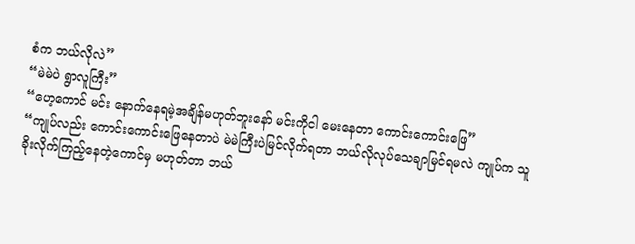စံက ဘယ်လိုလဲ”
“မဲမဲပဲ ရွာလူကြီး”
“ဟေ့ကောင် မင်း နောက်နေရမဲ့အချိန်မဟုတ်ဘူးနော် မင်းကိုငါ မေးနေတာ ကောင်းကောင်းဖြေ”
“ကျုပ်လည်း ကောင်းကောင်းဖြေနေတာပဲ မဲမဲကြီးပဲမြင်လိုက်ရတာ ဘယ်လိုလုပ်သေချာမြင်ရမလဲ ကျုပ်က သူခိုးလိုက်ကြည့်နေတဲ့ကောင်မှ မဟုတ်တာ ဘယ်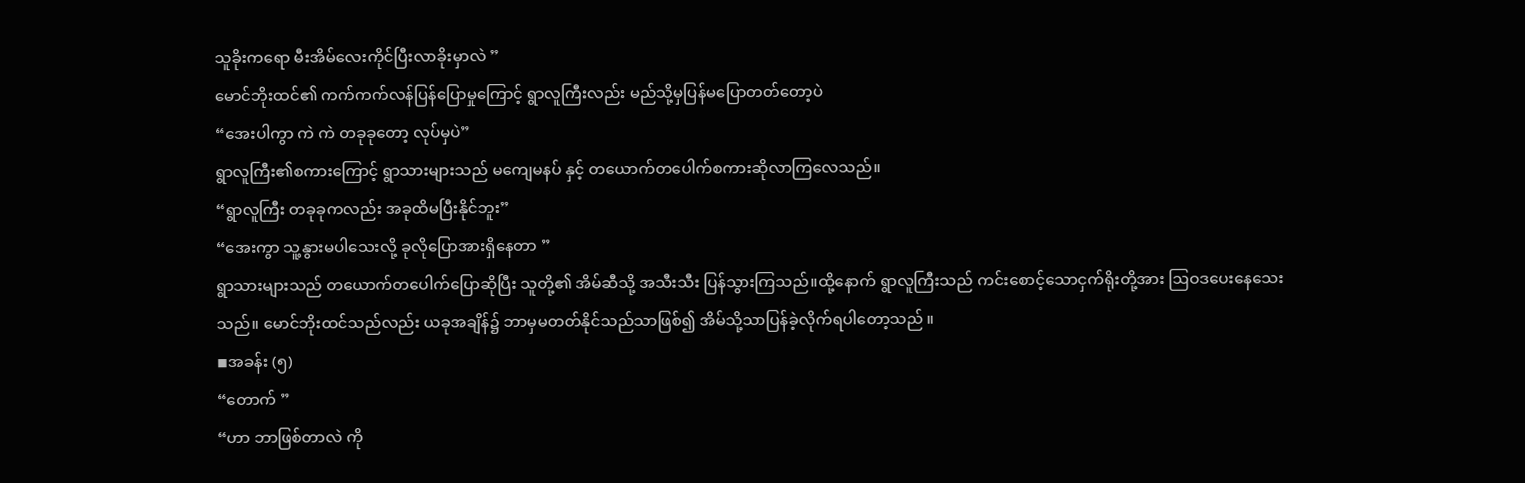သူခိုးကရော မီးအိမ်လေးကိုင်ပြီးလာခိုးမှာလဲ ”
မောင်ဘိုးထင်၏ ကက်ကက်လန်ပြန်ပြောမှုကြောင့် ရွာလူကြီးလည်း မည်သို့မှပြန်မပြောတတ်တော့ပဲ
“အေးပါကွာ ကဲ ကဲ တခုခုတော့ လုပ်မှပဲ”
ရွာလူကြီး၏စကားကြောင့် ရွာသားများသည် မကျေမနပ် နှင့် တယောက်တပေါက်စကားဆိုလာကြလေသည်။
“ရွာလူကြီး တခုခုကလည်း အခုထိမပြီးနိုင်ဘူး”
“အေးကွာ သူ့နွားမပါသေးလို့ ခုလိုပြောအားရှိနေတာ ”
ရွာသားများသည် တယောက်တပေါက်ပြောဆိုပြီး သူတို့၏ အိမ်ဆီသို့ အသီးသီး ပြန်သွားကြသည်။ထို့နောက် ရွာလူကြီးသည် ကင်းစောင့်သောငှက်ရိုးတို့အား ဩဝဒပေးနေသေးသည်။ မောင်ဘိုးထင်သည်လည်း ယခုအချိန်၌ ဘာမှမတတ်နိုင်သည်သာဖြစ်၍ အိမ်သို့သာပြန်ခဲ့လိုက်ရပါတော့သည် ။
◾အခန်း (၅)
“တောက် ”
“ဟာ ဘာဖြစ်တာလဲ ကို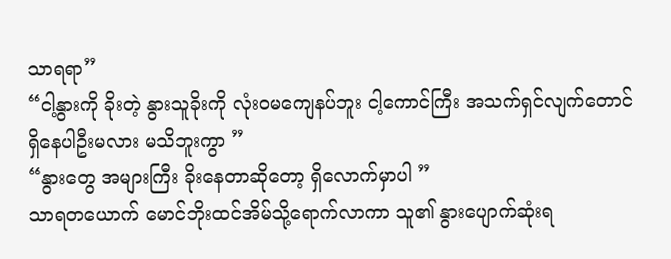သာရရာ”
“ငါ့နွားကို ခိုးတဲ့ နွားသူခိုးကို လုံးဝမကျေနပ်ဘူး ငါ့ကောင်ကြီး အသက်ရှင်လျက်တောင် ရှိနေပါဦးမလား မသိဘူးကွာ ”
“နွားတွေ အများကြီး ခိုးနေတာဆိုတော့ ရှိလောက်မှာပါ ”
သာရတယောက် မောင်ဘိုးထင်အိမ်သို့ရောက်လာကာ သူ၏ နွားပျောက်ဆုံးရ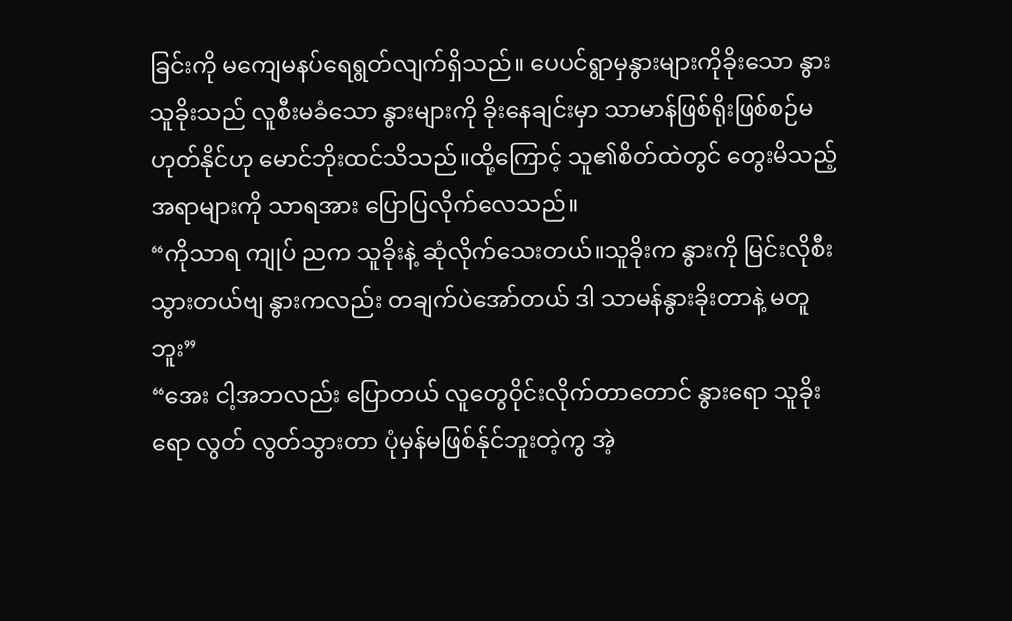ခြင်းကို မကျေမနပ်ရေရွတ်လျက်ရှိသည်။ ပေပင်ရွာမှနွားများကိုခိုးသော နွားသူခိုးသည် လူစီးမခံသော နွားများကို ခိုးနေချင်းမှာ သာမာန်ဖြစ်ရိုးဖြစ်စဉ်မဟုတ်နိုင်ဟု မောင်ဘိုးထင်သိသည်။ထို့ကြောင့် သူ၏စိတ်ထဲတွင် တွေးမိသည့်အရာများကို သာရအား ပြောပြလိုက်လေသည်။
“ကိုသာရ ကျုပ် ညက သူခိုးနဲ့ ဆုံလိုက်သေးတယ်။သူခိုးက နွားကို မြင်းလိုစီးသွားတယ်ဗျ နွားကလည်း တချက်ပဲအော်တယ် ဒါ သာမန်နွားခိုးတာနဲ့ မတူဘူး”
“အေး ငါ့အဘလည်း ပြောတယ် လူတွေဝိုင်းလိုက်တာတောင် နွားရော သူခိုးရော လွတ် လွတ်သွားတာ ပုံမှန်မဖြစ်န်ုင်ဘူးတဲ့ကွ အဲ့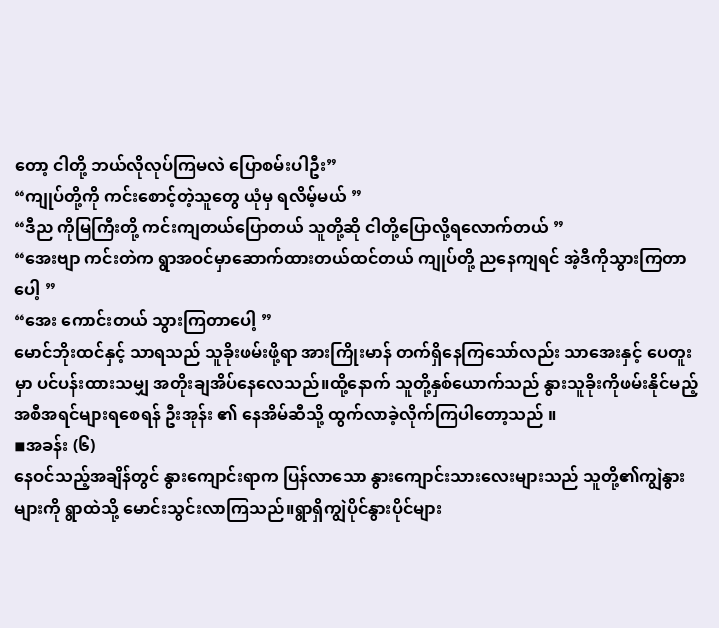တော့ ငါတို့ ဘယ်လိုလုပ်ကြမလဲ ပြောစမ်းပါဦး”
“ကျုပ်တို့ကို ကင်းစောင့်တဲ့သူတွေ ယုံမှ ရလိမ့်မယ် ”
“ဒီည ကိုမြကြီးတို့ ကင်းကျတယ်ပြောတယ် သူတို့ဆို ငါတို့ပြောလို့ရလောက်တယ် ”
“အေးဗျာ ကင်းတဲက ရွာအဝင်မှာဆောက်ထားတယ်ထင်တယ် ကျုပ်တို့ ညနေကျရင် အဲ့ဒီကိုသွားကြတာပေါ့ ”
“အေး ကောင်းတယ် သွားကြတာပေါ့ ”
မောင်ဘိုးထင်နှင့် သာရသည် သူခိုးဖမ်းဖို့ရာ အားကြိုးမာန် တက်ရှိနေကြသော်လည်း သာအေးနှင့် ပေတူးမှာ ပင်ပန်းထားသမျှ အတိုးချအိပ်နေလေသည်။ထို့နောက် သူတို့နှစ်ယောက်သည် နွားသူခိုးကိုဖမ်းနိုင်မည့်အစီအရင်များရစေရန် ဦးအုန်း ၏ နေအိမ်ဆီသို့ ထွက်လာခဲ့လိုက်ကြပါတော့သည် ။
◾အခန်း (၆)
နေဝင်သည့်အချိန်တွင် နွားကျောင်းရာက ပြန်လာသော နွားကျောင်းသားလေးများသည် သူတို့၏ကျွဲနွားများကို ရွာထဲသို့ မောင်းသွင်းလာကြသည်။ရွာရှိကျွဲပိုင်နွားပိုင်များ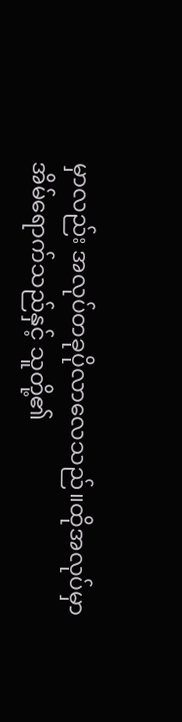မှာလည်း အလုပ်တခုပိုလာလေသည်။ထိုအလုပ်မှာ အိမ်ရောက်သည်နှင့် သူတို့၏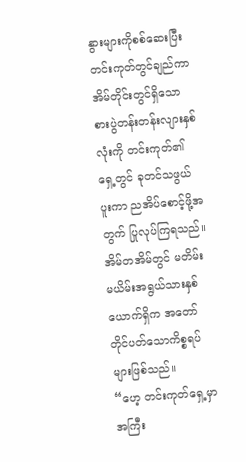နွားများကိုစစ်ဆေးပြီး တင်းကုတ်တွင်ချည်ကာ အိမ်တိုင်းတွင်ရှိသော စားပွဲတန်းတန်းလျားနှစ်လုံးကို တင်းကုတ်၏ ရှေ့တွင် ခုတင်သဖွယ်ပူးကာ ညအိပ်စောင့်ဖို့အတွက် ပြုလုပ်ကြရသည်။အိမ်တအိမ်တွင် မတိမ်းမယိမ်းအရွယ်သားနှစ်ယောက်ရှိက အတော်တိုင်ပတ်သောကိစ္စရပ်များဖြစ်သည်။
“ဟေ့ တင်းကုတ်ရှေ့မှာ အကြီး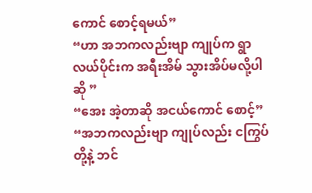ကောင် စောင့်ရမယ်”
“ဟာ အဘကလည်းဗျာ ကျုပ်က ရွာလယ်ပိုင်းက အရီးအိမ် သွားအိပ်မလို့ပါဆို ”
“အေး အဲ့တာဆို အငယ်ကောင် စောင့်”
“အဘကလည်းဗျာ ကျုပ်လည်း ငကြွပ်တို့နဲ့ ဘင်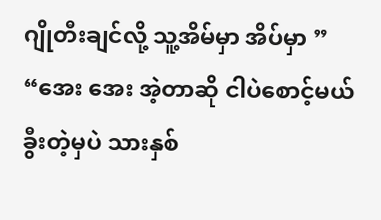ဂျိုတီးချင်လို့ သူ့အိမ်မှာ အိပ်မှာ ”
“အေး အေး အဲ့တာဆို ငါပဲစောင့်မယ် ခွီးတဲ့မှပဲ သားနှစ်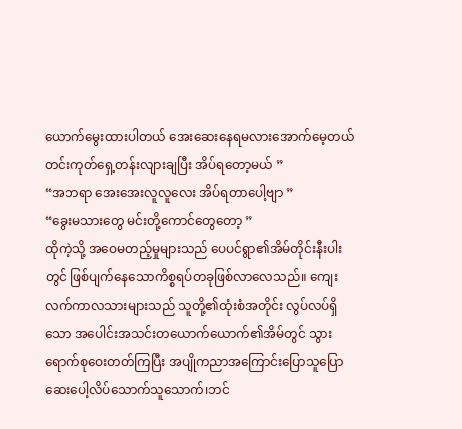ယောက်မွေးထားပါတယ် အေးဆေးနေရမလားအောက်မေ့တယ် တင်းကုတ်ရှေ့တန်းလျားချပြီး အိပ်ရတော့မယ် ”
“အဘရာ အေးအေးလူလူလေး အိပ်ရတာပေါ့ဗျာ ”
“ခွေးမသားတွေ မင်းတို့ကောင်တွေတော့ ”
ထိုကဲ့သို့ အဝေမတည့်မှုများသည် ပေပင်ရွာ၏အိမ်တိုင်းနီးပါးတွင် ဖြစ်ပျက်နေသောကိစ္စရပ်တခုဖြစ်လာလေသည်။ ကျေးလက်ကာလသားများသည် သူတို့၏ထုံးစံအတိုင်း လွပ်လပ်ရှိသော အပေါင်းအသင်းတယောက်ယောက်၏အိမ်တွင် သွားရောက်စုဝေးတတ်ကြပြီး အပျိုကညာအကြောင်းပြောသူပြော ဆေးပေါ့လိပ်သောက်သူသောက်၊ဘင်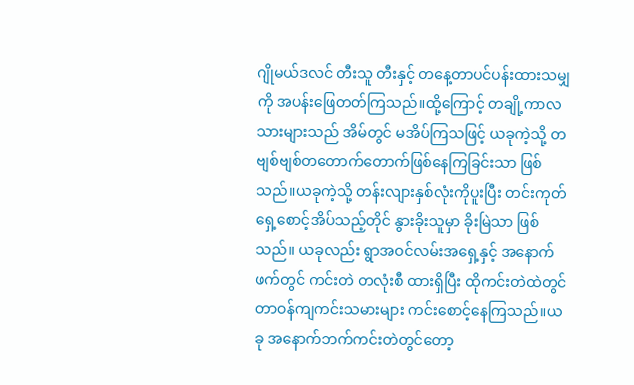ဂျိုမယ်ဒလင် တီးသူ တီးနှင့် တနေ့တာပင်ပန်းထားသမျှကို အပန်းဖြေတတ်ကြသည်။ထို့ကြောင့် တချို့ကာလသားများသည် အိမ်တွင် မအိပ်ကြသဖြင့် ယခုကဲ့သို့ တဗျစ်ဗျစ်တတောက်တောက်ဖြစ်နေကြခြင်းသာ ဖြစ်သည်။ယခုကဲ့သို့ တန်းလျားနှစ်လုံးကိုပူးပြီး တင်းကုတ်ရှေ့စောင့်အိပ်သည့်တိုင် နွားခိုးသူမှာ ခိုးမြဲသာ ဖြစ်သည်။ ယခုလည်း ရွာအဝင်လမ်းအရှေ့နှင့် အနောက်ဖက်တွင် ကင်းတဲ တလုံးစီ ထားရှိပြီး ထိုကင်းတဲထဲတွင် တာဝန်ကျကင်းသမားများ ကင်းစောင့်နေကြသည်။ယခု အနောက်ဘက်ကင်းတဲတွင်တော့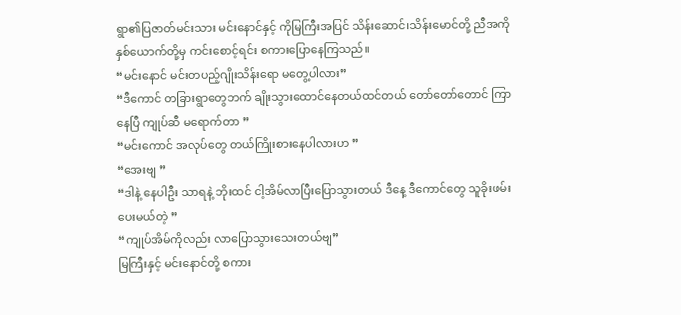ရွာ၏ပြဇာတ်မင်းသား မင်းနောင်နှင့် ကိုမြကြီးအပြင် သိန်းဆောင်၊သိန်းမောင်တို့ ညီအကိုနှစ်ယောက်တို့မှ ကင်းစောင့်ရင်း စကားပြောနေကြသည်။
“မင်းနောင် မင်းတပည့်ဂျိုးသိန်းရော မတွေ့ပါလား”
“ဒီကောင် တခြားရွာတွေဘက် ချိုးသွားထောင်နေတယ်ထင်တယ် တော်တော်တောင် ကြာနေပြီ ကျုပ်ဆီ မရောက်တာ ”
“မင်းကောင် အလုပ်တွေ တယ်ကြိုးစားနေပါလားဟ ”
“အေးဗျ ”
“ဒါနဲ့ နေပါဦး သာရနဲ့ ဘိုးထင် ငါ့အိမ်လာပြီးပြောသွားတယ် ဒီနေ့ ဒီကောင်တွေ သူခိုးဖမ်းပေးမယ်တဲ့ ”
“ကျုပ်အိမ်ကိုလည်း လာပြောသွားသေးတယ်ဗျ”
မြကြီးနှင့် မင်းနောင်တို့ စကား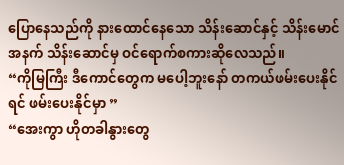ပြောနေသည်ကို နားထောင်နေသော သိန်းဆောင်နှင့် သိန်းမောင်အနက် သိန်းဆောင်မှ ဝင်ရောက်စကားဆိုလေသည်။
“ကိုမြကြီး ဒီကောင်တွေက မပေါ့ဘူးနော် တကယ်ဖမ်းပေးနိုင် ရင် ဖမ်းပေးနိုင်မှာ ”
“အေးကွာ ဟိုတခါနွားတွေ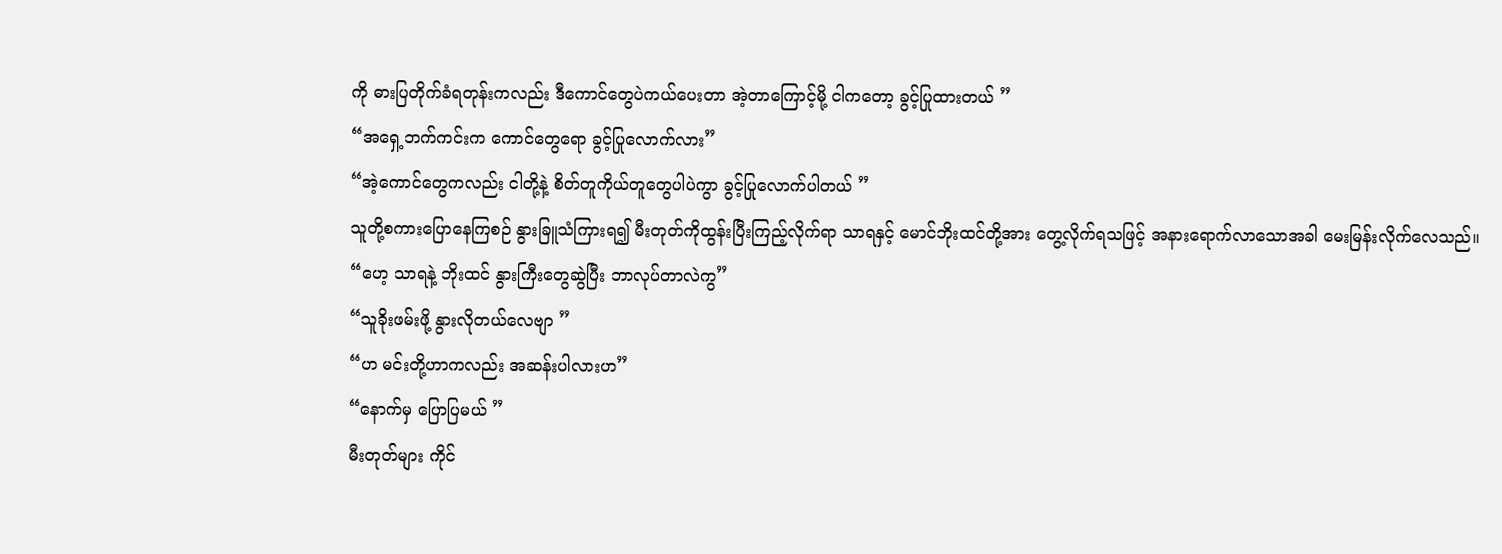ကို ဓားပြတိုက်ခံရတုန်းကလည်း ဒီကောင်တွေပဲကယ်ပေးတာ အဲ့တာကြောင့်မို့ ငါကတော့ ခွင့်ပြုထားတယ် ”
“အရှေ့ဘက်ကင်းက ကောင်တွေရော ခွင့်ပြုလောက်လား”
“အဲ့ကောင်တွေကလည်း ငါတို့နဲ့ စိတ်တူကိုယ်တူတွေပါပဲကွာ ခွင့်ပြုလောက်ပါတယ် ”
သူတို့စကားပြောနေကြစဉ် နွားခြူသံကြားရ၍ မီးတုတ်ကိုထွန်းပြီးကြည့်လိုက်ရာ သာရနှင့် မောင်ဘိုးထင်တို့အား တွေ့လိုက်ရသဖြင့် အနားရောက်လာသောအခါ မေးမြန်းလိုက်လေသည်။
“ဟေ့ သာရနဲ့ ဘိုးထင် နွားကြီးတွေဆွဲပြီး ဘာလုပ်တာလဲကွ”
“သူခိုးဖမ်းဖို့ နွားလိုတယ်လေဗျာ ”
“ဟ မင်းတို့ဟာကလည်း အဆန်းပါလားဟ”
“နောက်မှ ပြောပြမယ် ”
မီးတုတ်များ ကိုင်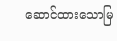ဆောင်ထားသောမြ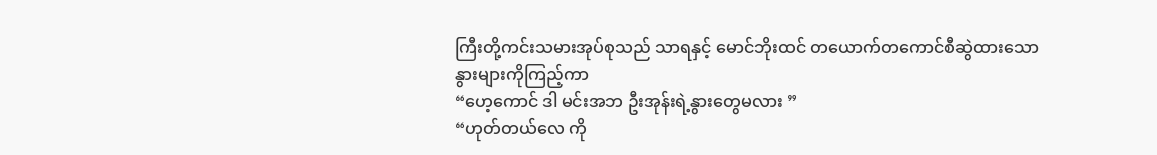ကြီးတို့ကင်းသမားအုပ်စုသည် သာရနှင့် မောင်ဘိုးထင် တယောက်တကောင်စီဆွဲထားသောနွားများကိုကြည့်ကာ
“ဟေ့ကောင် ဒါ မင်းအဘ ဦးအုန်းရဲ့နွားတွေမလား ”
“ဟုတ်တယ်လေ ကို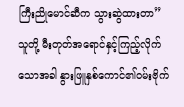ကြီးညိုမောင်ဆီက သွားဆွဲထားတာ”
သူတို့ မီးတုတ်အရောင်နှင့်ကြည့်လိုက်သောအခါ နွားဖြူနှစ်ကောင်၏ဝမ်းဗိုက်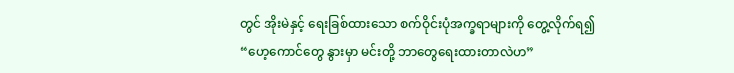တွင် အိုးမဲနှင့် ရေးခြစ်ထားသော စက်ဝိုင်းပုံအက္ခရာများကို တွေ့လိုက်ရ၍
“ဟေ့ကောင်တွေ နွားမှာ မင်းတို့ ဘာတွေရေးထားတာလဲဟ”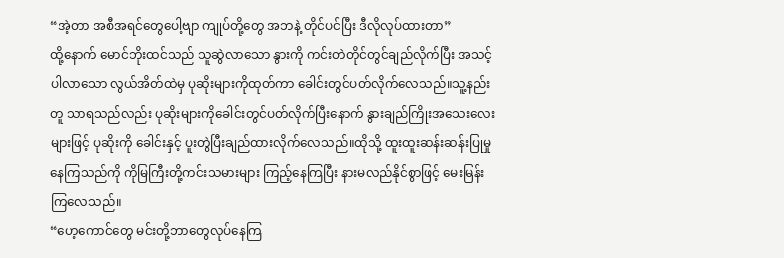“အဲ့တာ အစီအရင်တွေပေါ့ဗျာ ကျုပ်တို့တွေ အဘနဲ့ တိုင်ပင်ပြီး ဒီလိုလုပ်ထားတာ”
ထို့နောက် မောင်ဘိုးထင်သည် သူဆွဲလာသော နွားကို ကင်းတဲတိုင်တွင်ချည်လိုက်ပြီး အသင့်ပါလာသော လွယ်အိတ်ထဲမှ ပုဆိုးများကိုထုတ်ကာ ခေါင်းတွင်ပတ်လိုက်လေသည်။သူ့နည်းတူ သာရသည်လည်း ပုဆိုးများကိုခေါင်းတွင်ပတ်လိုက်ပြီးနောက် နွားချည်ကြိုးအသေးလေးများဖြင့် ပုဆိုးကို ခေါင်းနှင့် ပူးတွဲပြီးချည်ထားလိုက်လေသည်။ထိုသို့ ထူးထူးဆန်းဆန်းပြုမှုနေကြသည်ကို ကိုမြကြီးတို့ကင်းသမားများ ကြည့်နေကြပြီး နားမလည်နိုင်စွာဖြင့် မေးမြန်းကြလေသည်။
“ဟေ့ကောင်တွေ မင်းတို့ဘာတွေလုပ်နေကြ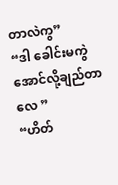တာလဲကွ”
“ဒါ ခေါင်းမကွဲအောင်လို့ချည်တာလေ ”
“ဟိတ်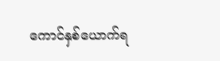ကောင်နှစ်ယောက်ရ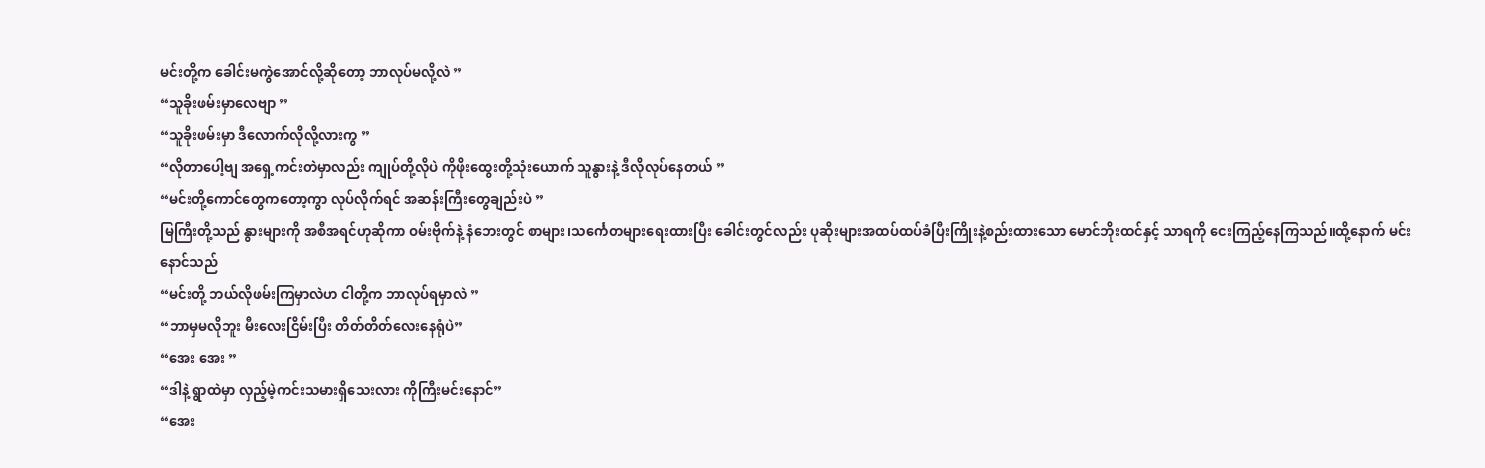မင်းတို့က ခေါင်းမကွဲအောင်လို့ဆိုတော့ ဘာလုပ်မလို့လဲ ”
“သူခိုးဖမ်းမှာလေဗျာ ”
“သူခိုးဖမ်းမှာ ဒီလောက်လိုလို့လားကွ ”
“လိုတာပေါ့ဗျ အရှေ့ကင်းတဲမှာလည်း ကျုပ်တို့လိုပဲ ကိုဖိုးထွေးတို့သုံးယောက် သူနွားနဲ့ ဒီလိုလုပ်နေတယ် ”
“မင်းတို့ကောင်တွေကတော့ကွာ လုပ်လိုက်ရင် အဆန်းကြီးတွေချည်းပဲ ”
မြကြီးတို့သည် နွားများကို အစီအရင်ဟုဆိုကာ ဝမ်းဗိုက်နဲ့ နံဘေးတွင် စာများ၊သင်္ကေတများရေးထားပြီး ခေါင်းတွင်လည်း ပုဆိုးများအထပ်ထပ်ခံပြီးကြိုးနဲ့စည်းထားသော မောင်ဘိုးထင်နှင့် သာရကို ငေးကြည့်နေကြသည်။ထို့နောက် မင်းနောင်သည်
“မင်းတို့ ဘယ်လိုဖမ်းကြမှာလဲဟ ငါတို့က ဘာလုပ်ရမှာလဲ ”
“ဘာမှမလိုဘူး မီးလေးငြိမ်းပြီး တိတ်တိတ်လေးနေရုံပဲ”
“အေး အေး ”
“ဒါနဲ့ ရွာထဲမှာ လှည့်မဲ့ကင်းသမားရှိသေးလား ကိုကြီးမင်းနောင်”
“အေး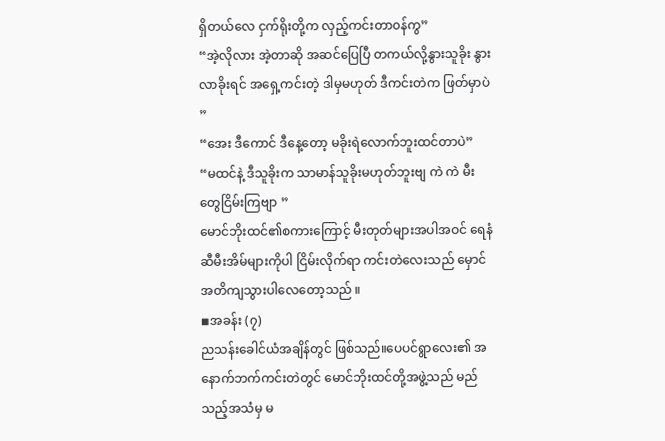ရှိတယ်လေ ငှက်ရိုးတို့က လှည့်ကင်းတာ၀န်ကွ”
“အဲ့လိုလား အဲ့တာဆို အဆင်ပြေပြီ တကယ်လို့နွားသူခိုး နွားလာခိုးရင် အရှေ့ကင်းတဲ့ ဒါမှမဟုတ် ဒီကင်းတဲက ဖြတ်မှာပဲ ”
“အေး ဒီကောင် ဒီနေ့တော့ မခိုးရဲလောက်ဘူးထင်တာပဲ”
“မထင်နဲ့ ဒီသူခိုးက သာမာန်သူခိုးမဟုတ်ဘူးဗျ ကဲ ကဲ မီးတွေငြိမ်းကြဗျာ ”
မောင်ဘိုးထင်၏စကားကြောင့် မီးတုတ်များအပါအဝင် ရေနံဆီမီးအိမ်များကိုပါ ငြိမ်းလိုက်ရာ ကင်းတဲလေးသည် မှောင်အတိကျသွားပါလေတော့သည် ။
◾အခန်း (၇)
ညသန်းခေါင်ယံအချိန်တွင် ဖြစ်သည်။ပေပင်ရွာလေး၏ အနောက်ဘက်ကင်းတဲတွင် မောင်ဘိုးထင်တို့အဖွဲ့သည် မည်သည့်အသံမှ မ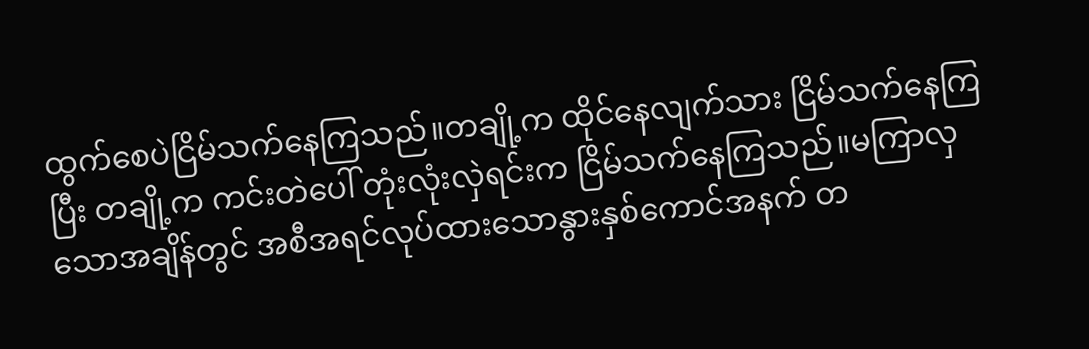ထွက်စေပဲငြိမ်သက်နေကြသည်။တချို့က ထိုင်နေလျက်သား ငြိမ်သက်နေကြပြီး တချို့က ကင်းတဲပေါ် တုံးလုံးလှဲရင်းက ငြိမ်သက်နေကြသည်။မကြာလှသောအချိန်တွင် အစီအရင်လုပ်ထားသောနွားနှစ်ကောင်အနက် တ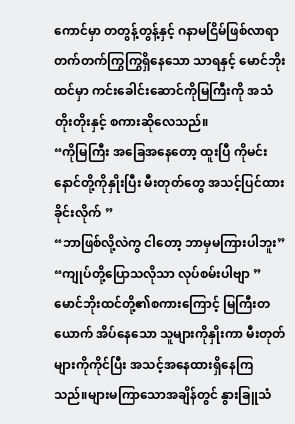ကောင်မှာ တတွန့်တွန့်နှင့် ဂနာမငြိမ်ဖြစ်လာရာ တက်တက်ကြွကြွရှိနေသော သာရနှင့် မောင်ဘိုးထင်မှာ ကင်းခေါင်းဆောင်ကိုမြကြီးကို အသံတိုးတိုးနှင့် စကားဆိုလေသည်။
“ကိုမြကြီး အခြေအနေတော့ ထူးပြီ ကိုမင်းနောင်တို့ကိုနှိုးပြီး မီးတုတ်တွေ အသင့်ပြင်ထားခိုင်းလိုက် ”
“ဘာဖြစ်လို့လဲကွ ငါတော့ ဘာမှမကြားပါဘူး”
“ကျုပ်တို့ပြောသလိုသာ လုပ်စမ်းပါဗျာ ”
မောင်ဘိုးထင်တို့၏စကားကြောင့် မြကြီးတယောက် အိပ်နေသော သူများကိုနှိုးကာ မီးတုတ်များကိုကိုင်ပြီး အသင့်အနေထားရှိနေကြသည်။များမကြာသောအချိန်တွင် နွားခြူသံ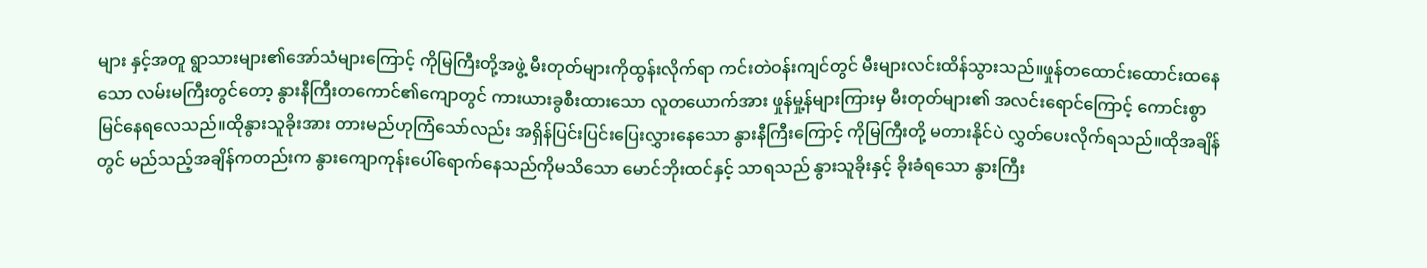များ နှင့်အတူ ရွာသားများ၏အော်သံများကြောင့် ကိုမြကြီးတို့အဖွဲ့ မီးတုတ်များကိုထွန်းလိုက်ရာ ကင်းတဲဝန်းကျင်တွင် မီးများလင်းထိန်သွားသည်။ဖှုန်တထောင်းထောင်းထနေသော လမ်းမကြီးတွင်တော့ နွားနီကြီးတကောင်၏ကျောတွင် ကားယားခွစီးထားသော လူတယောက်အား ဖှုန်မှု့န်များကြားမှ မီးတုတ်များ၏ အလင်းရောင်ကြောင့် ကောင်းစွာမြင်နေရလေသည်။ထိုနွားသူခိုးအား တားမည်ဟုကြံသော်လည်း အရှိန်ပြင်းပြင်းပြေးလွှားနေသော နွားနီကြီးကြောင့် ကိုမြကြီးတို့ မတားနိုင်ပဲ လွှတ်ပေးလိုက်ရသည်။ထိုအချိန်တွင် မည်သည့်အချိန်ကတည်းက နွားကျောကုန်းပေါ်ရောက်နေသည်ကိုမသိသော မောင်ဘိုးထင်နှင့် သာရသည် နွားသူခိုးနှင့် ခိုးခံရသော နွားကြီး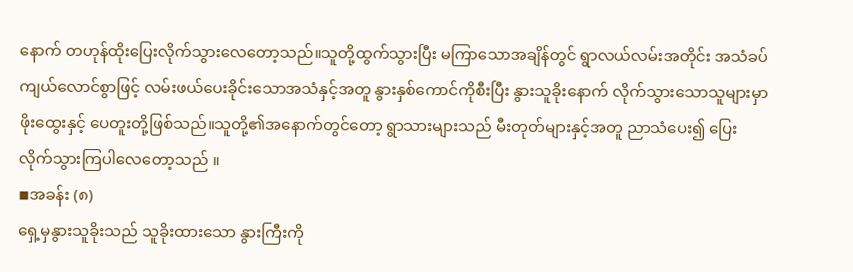နောက် တဟုန်ထိုးပြေးလိုက်သွားလေတော့သည်။သူတို့ထွက်သွားပြီး မကြာသောအချိန်တွင် ရွာလယ်လမ်းအတိုင်း အသံခပ်ကျယ်လောင်စွာဖြင့် လမ်းဖယ်ပေးခိုင်းသောအသံနှင့်အတူ နွားနှစ်ကောင်ကိုစီးပြီး နွားသူခိုးနောက် လိုက်သွားသောသူများမှာ ဖိုးထွေးနှင့် ပေတူးတို့ဖြစ်သည်။သူတို့၏အနောက်တွင်တော့ ရွာသားများသည် မီးတုတ်များနှင့်အတူ ညာသံပေး၍ ပြေးလိုက်သွားကြပါလေတော့သည် ။
◾အခန်း (၈)
ရှေ့မှနွားသူခိုးသည် သူခိုးထားသော နွားကြီးကို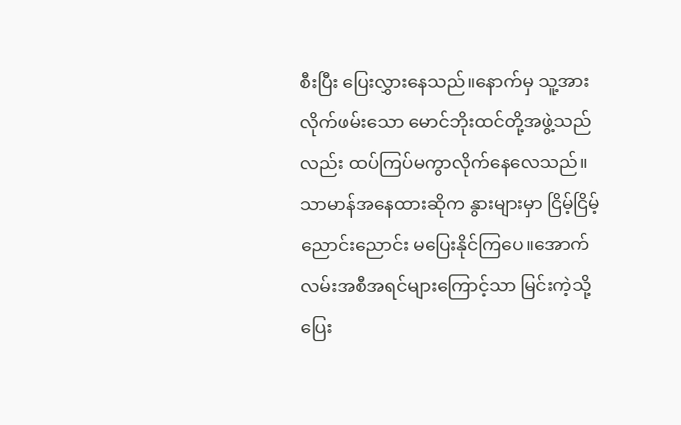စီးပြီး ပြေးလွှားနေသည်။နောက်မှ သူ့အားလိုက်ဖမ်းသော မောင်ဘိုးထင်တို့အဖွဲ့သည်လည်း ထပ်ကြပ်မကွာလိုက်နေလေသည်။ သာမာန်အနေထားဆိုက နွားများမှာ ငြိမ့်ငြိမ့်ညောင်းညောင်း မပြေးနိုင်ကြပေ။အောက်လမ်းအစီအရင်များကြောင့်သာ မြင်းကဲ့သို့ ပြေး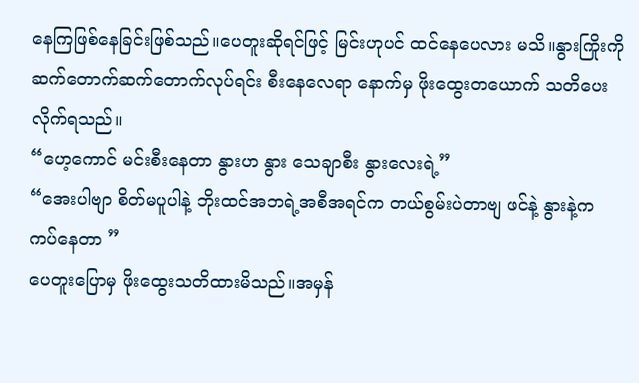နေကြဖြစ်နေခြင်းဖြစ်သည်။ပေတူးဆိုရင်ဖြင့် မြင်းဟုပင် ထင်နေပေလား မသိ။နွားကြိုးကို ဆက်တောက်ဆက်တောက်လုပ်ရင်း စီးနေလေရာ နောက်မှ ဖိုးထွေးတယောက် သတိပေးလိုက်ရသည်။
“ဟေ့ကောင် မင်းစီးနေတာ နွားဟ နွား သေချာစီး နွားလေးရဲ့”
“အေးပါဗျာ စိတ်မပူပါနဲ့ ဘိုးထင်အဘရဲ့အစီအရင်က တယ်စွမ်းပဲတာဗျ ဖင်နဲ့ နွားနဲ့က ကပ်နေတာ ”
ပေတူးပြောမှ ဖိုးထွေးသတိထားမိသည်။အမှန်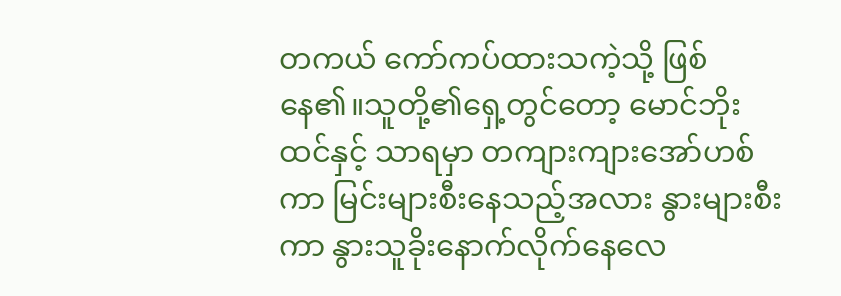တကယ် ကော်ကပ်ထားသကဲ့သို့ ဖြစ်နေ၏။သူတို့၏ရှေ့တွင်တော့ မောင်ဘိုးထင်နှင့် သာရမှာ တကျားကျားအော်ဟစ်ကာ မြင်းများစီးနေသည့်အလား နွားများစီးကာ နွားသူခိုးနောက်လိုက်နေလေ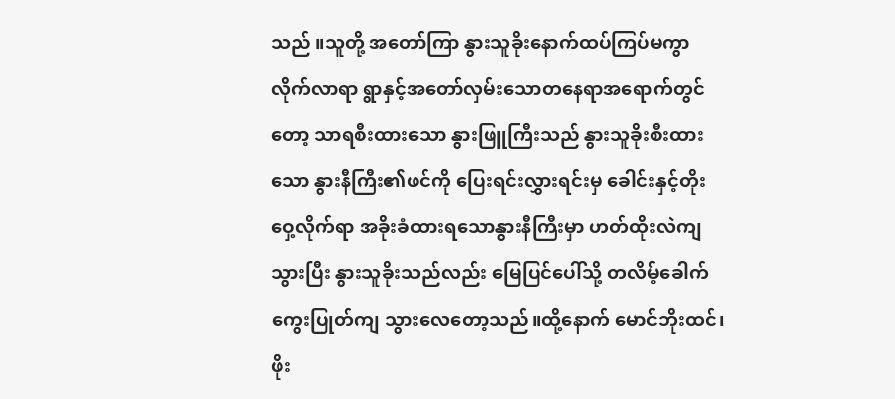သည် ။သူတို့ အတော်ကြာ နွားသူခိုးနောက်ထပ်ကြပ်မကွာလိုက်လာရာ ရွာနှင့်အတော်လှမ်းသောတနေရာအရောက်တွင်တော့ သာရစီးထားသော နွားဖြူကြီးသည် နွားသူခိုးစီးထားသော နွားနီကြီး၏ဖင်ကို ပြေးရင်းလွှားရင်းမှ ခေါင်းနှင့်တိုးဝှေ့လိုက်ရာ အခိုးခံထားရသောနွားနီကြီးမှာ ဟတ်ထိုးလဲကျသွားပြီး နွားသူခိုးသည်လည်း မြေပြင်ပေါ်သို့ တလိမ့်ခေါက်ကွေးပြုတ်ကျ သွားလေတော့သည်။ထို့နောက် မောင်ဘိုးထင်၊ဖိုး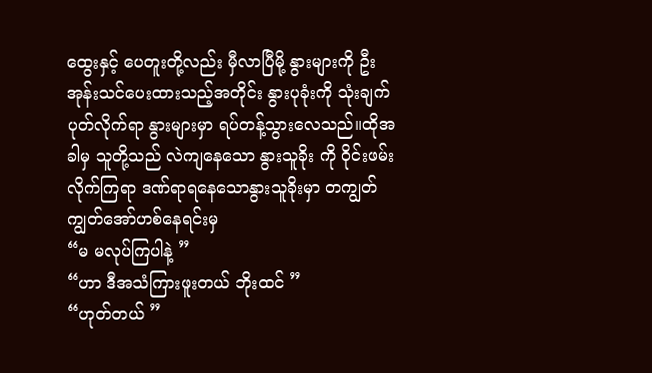ထွေးနှင့် ပေတူးတို့လည်း မှီလာပြီမို့ နွားများကို ဦးအုန်းသင်ပေးထားသည့်အတိုင်း နွားပုခုံးကို သုံးချက်ပုတ်လိုက်ရာ နွားများမှာ ရပ်တန့်သွားလေသည်။ထိုအခါမှ သူတို့သည် လဲကျနေသော နွားသူခိုး ကို ဝိုင်းဖမ်းလိုက်ကြရာ ဒဏ်ရာရနေသောနွားသူခိုးမှာ တကျွတ် ကျွတ်အော်ဟစ်နေရင်းမှ
“မ မလုပ်ကြပါနဲ့ ”
“ဟာ ဒီအသံကြားဖူးတယ် ဘိုးထင် ”
“ဟုတ်တယ် ”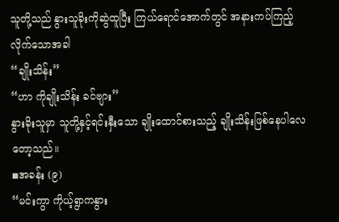သူတို့သည် နွားသူခိုးကိုဆွဲထူပြီး ကြယ်ရောင်အောက်တွင် အနားကပ်ကြည့်လိုက်သောအခါ
“ချိုးသိန်း”
“ဟာ ကိုချိုးသိန်း ခင်ဗျား”
နွားခိုးသူမှာ သူတို့နှင့်ရင်းနှီးသော ချိုးထောင်စားသည့် ချိုးသိန်းဖြစ်နေပါလေတော့သည်။
◾အခန်း (၉)
“မင်းကွာ ကိုယ့်ရွာကနွား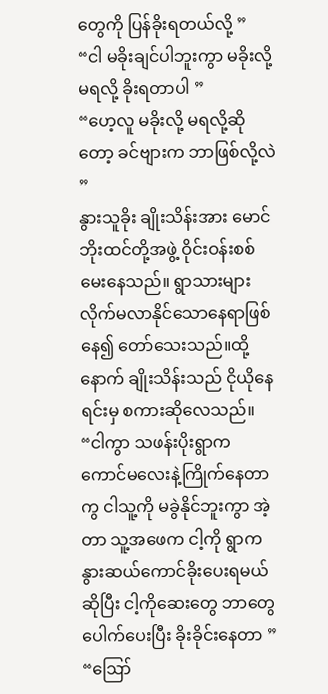တွေကို ပြန်ခိုးရတယ်လို့ ”
“ငါ မခိုးချင်ပါဘူးကွာ မခိုးလို့မရလို့ ခိုးရတာပါ ”
“ဟေ့လူ မခိုးလို့ မရလို့ဆိုတော့ ခင်ဗျားက ဘာဖြစ်လို့လဲ ”
နွားသူခိုး ချိုးသိန်းအား မောင်ဘိုးထင်တို့အဖွဲ့ ဝိုင်းဝန်းစစ်မေးနေသည်။ ရွာသားများ လိုက်မလာနိုင်သောနေရာဖြစ် နေ၍ တော်သေးသည်။ထို့နောက် ချိုးသိန်းသည် ငိုယိုနေရင်းမှ စကားဆိုလေသည်။
“ငါကွာ သဖန်းပိုးရွာက ကောင်မလေးနဲ့ကြိုက်နေတာကွ ငါသူ့ကို မခွဲနိုင်ဘူးကွာ အဲ့တာ သူ့အဖေက ငါ့ကို ရွာက နွားဆယ်ကောင်ခိုးပေးရမယ်ဆိုပြီး ငါ့ကိုဆေးတွေ ဘာတွေပေါက်ပေးပြီး ခိုးခိုင်းနေတာ ”
“ဪ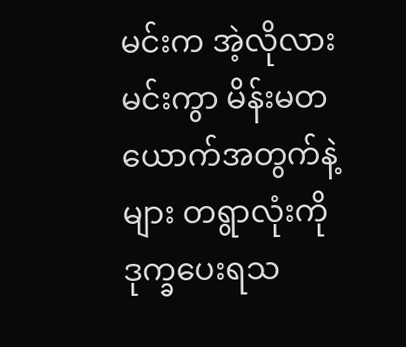မင်းက အဲ့လိုလား မင်းကွာ မိန်းမတယောက်အတွက်နဲ့များ တရွာလုံးကို ဒုက္ခပေးရသ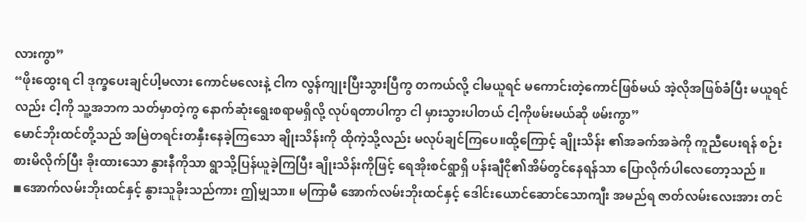လားကွာ”
“ဖိုးထွေးရ ငါ ဒုက္ခပေးချင်ပါ့မလား ကောင်မလေးနဲ့ ငါက လွန်ကျုးပြီးသွားပြီကွ တကယ်လို့ ငါမယူရင် မကောင်းတဲ့ကောင်ဖြစ်မယ် အဲ့လိုအဖြစ်ခံပြီး မယူရင်လည်း ငါ့ကို သူ့အဘက သတ်မှာတဲ့ကွ နောက်ဆုံးရွေးစရာမရှိလို့ လုပ်ရတာပါကွာ ငါ မှားသွားပါတယ် ငါ့ကိုဖမ်းမယ်ဆို ဖမ်းကွာ”
မောင်ဘိုးထင်တို့သည် အမြဲတရင်းတနှီးနေခဲ့ကြသော ချိုးသိန်းကို ထိုကဲ့သို့လည်း မလုပ်ချင်ကြပေ။ထို့ကြောင့် ချိုးသိန်း ၏အခက်အခဲကို ကူညီပေးရန် စဉ်းစားမိလိုက်ပြီး ခိုးထားသော နွားနီကိုသာ ရွာသို့ပြန်ယူခဲ့ကြပြီး ချိုးသိန်းကိုဖြင့် ရေအိုးစင်ရွာရှိ ပန်းချီငို၏အိမ်တွင်နေရန်သာ ပြောလိုက်ပါလေတော့သည် ။
◾အောက်လမ်းဘိုးထင်နှင့် နွားသူခိုးသည်ကား ဤမျှသာ။ မကြာမီ အောက်လမ်းဘိုးထင်နှင့် ဒေါင်းယောင်ဆောင်သောကျီး အမည်ရ ဇာတ်လမ်းလေးအား တင်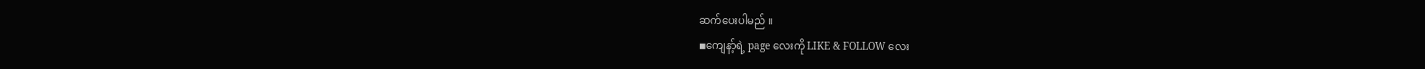ဆက်ပေးပါမည် ။
◾ကျေနာ့်ရဲ့ page လေးကို LIKE & FOLLOW လေး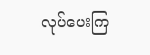လုပ်ပေးကြ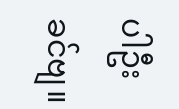ပါဦး ခင်ဗျ။